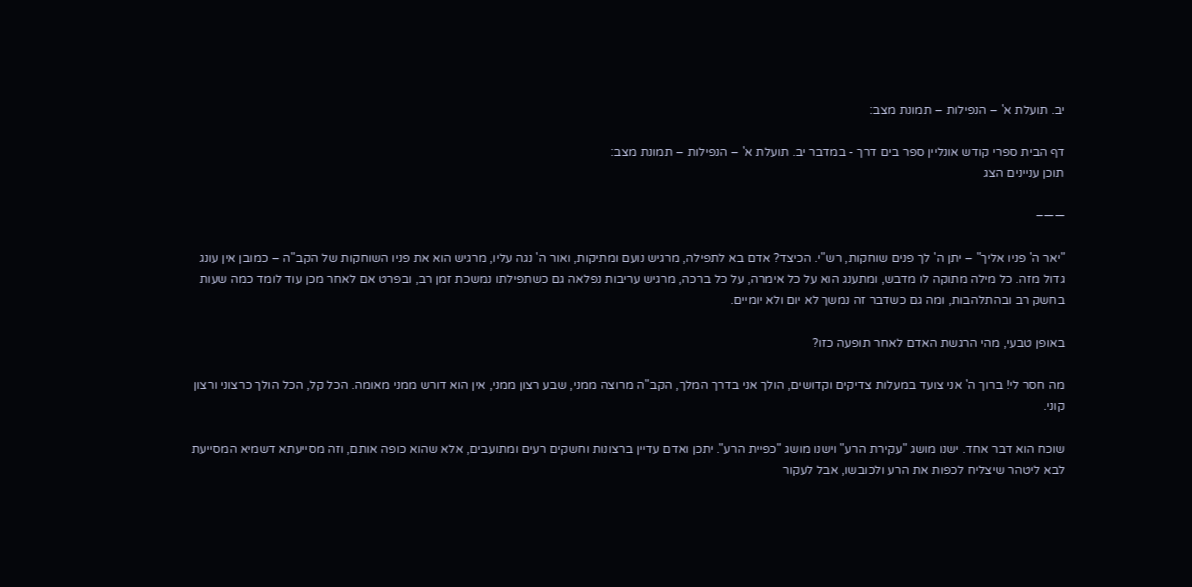יב. תועלת א' – הנפילות – תמונת מצב:

דף הבית ספרי קודש אונליין ספר בים דרך - במדבר יב. תועלת א' – הנפילות – תמונת מצב:
תוכן עניינים הצג

——–

"יאר ה' פניו אליך" – יתן ה' לך פנים שוחקות, רש"י. הכיצד? אדם בא לתפילה, מרגיש נועם ומתיקות, ואור ה' נגה עליו, מרגיש הוא את פניו השוחקות של הקב"ה – כמובן אין עונג גדול מזה. כל מילה מתוקה לו מדבש, ומתענג הוא על כל אימרה, על כל ברכה, מרגיש עריבות נפלאה גם כשתפילתו נמשכת זמן רב, ובפרט אם לאחר מכן עוד לומד כמה שעות בחשק רב ובהתלהבות, ומה גם כשדבר זה נמשך לא יום ולא יומיים.

באופן טבעי, מהי הרגשת האדם לאחר תופעה כזו?

מה חסר לי! ברוך ה' אני צועד במעלות צדיקים וקדושים, הולך אני בדרך המלך, הקב"ה מרוצה ממני, שבע רצון ממני, אין הוא דורש ממני מאומה. הכל קל, הכל הולך כרצוני ורצון קוני.

שוכח הוא דבר אחד. ישנו מושג "עקירת הרע" וישנו מושג "כפיית הרע". יתכן ואדם עדיין ברצונות וחשקים רעים ומתועבים, אלא שהוא כופה אותם, וזה מסייעתא דשמיא המסייעת לבא ליטהר שיצליח לכפות את הרע ולכובשו, אבל לעקור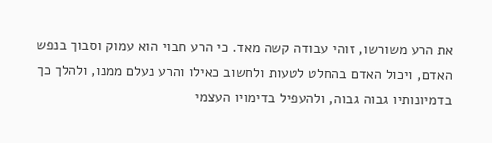את הרע משורשו, זוהי עבודה קשה מאד. כי הרע חבוי הוא עמוק וסבוך בנפש האדם, ויכול האדם בהחלט לטעות ולחשוב כאילו והרע נעלם ממנו, ולהלך כך בדמיונותיו גבוה גבוה, ולהעפיל בדימויו העצמי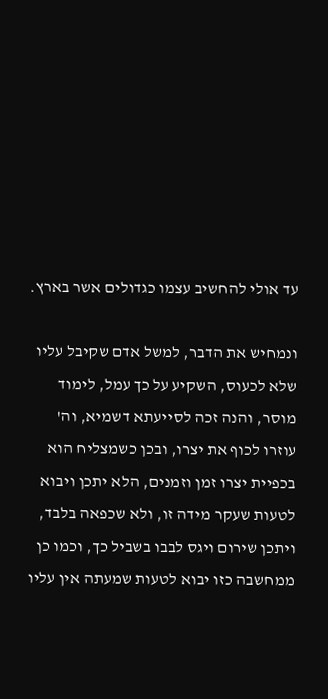עד אולי להחשיב עצמו כגדולים אשר בארץ.

ונמחיש את הדבר, למשל אדם שקיבל עליו שלא לכעוס, השקיע על כך עמל, לימוד מוסר, והנה זכה לסייעתא דשמיא, וה' עוזרו לכוף את יצרו, ובכן כשמצליח הוא בכפיית יצרו זמן וזמנים, הלא יתכן ויבוא לטעות שעקר מידה זו, ולא שכפאה בלבד, ויתכן שירום ויגס לבבו בשביל כך, וכמו כן ממחשבה כזו יבוא לטעות שמעתה אין עליו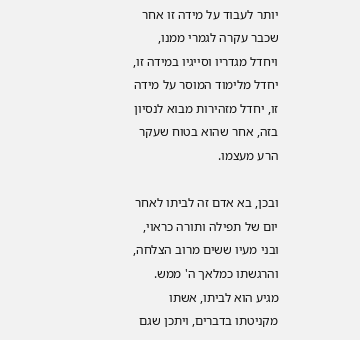יותר לעבוד על מידה זו אחר שכבר עקרה לגמרי ממנו, ויחדל מגדריו וסייגיו במידה זו, יחדל מלימוד המוסר על מידה זו, יחדל מזהירות מבוא לנסיון בזה, אחר שהוא בטוח שעקר הרע מעצמו.

ובכן, בא אדם זה לביתו לאחר יום של תפילה ותורה כראוי, ובני מעיו ששים מרוב הצלחה, והרגשתו כמלאך ה' ממש. מגיע הוא לביתו, אשתו מקניטתו בדברים, ויתכן שגם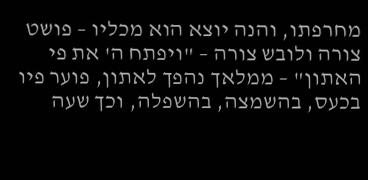מחרפתו, והנה יוצא הוא מכליו – פושט צורה ולובש צורה – "ויפתח ה' את פי האתון" – ממלאך נהפך לאתון, פוער פיו בכעס, בהשמצה, בהשפלה, וכך שעה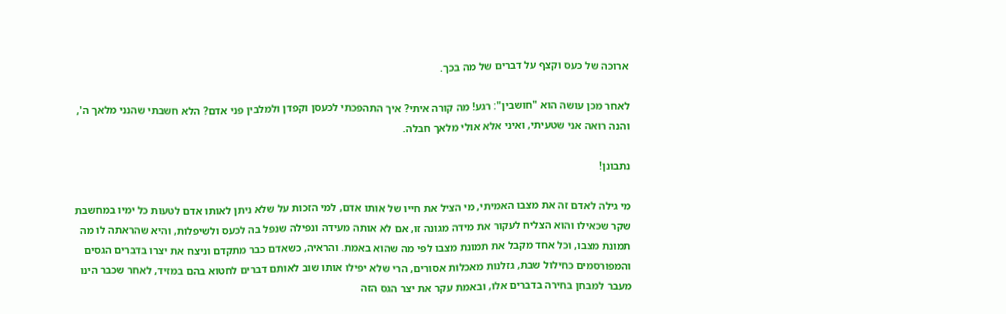ארוכה של כעס וקצף על דברים של מה בכך.

לאחר מכן עושה הוא "חושבין": רגע! מה קורה איתי? איך התהפכתי לכעסן וקפדן ולמלבין פני אדם? הלא חשבתי שהנני מלאך ה', והנה רואה אני שטעיתי, ואיני אלא אולי מלאך חבלה.

נתבונן!

מי גילה לאדם זה את מצבו האמיתי, מי הציל את חייו של אותו אדם, למי הזכות על שלא ניתן לאותו אדם לטעות כל ימיו במחשבת שקר שכאילו והוא הצליח לעקור את מידה מגונה זו, אם לא אותה מעידה ונפילה שנפל בה לכעס ולשיפלות, והיא שהראתה לו מה תמונת מצבו, וכל אחד מקבל את תמונת מצבו לפי מה שהוא באמת. והראיה, כשאדם כבר מתקדם וניצח את יצרו בדברים הגסים והמפורסמים כחילול שבת, גזלנות מאכלות אסורים, הרי שלא יפילו אותו שוב לאותם דברים לחטוא בהם במזיד, לאחר שכבר הינו מעבר למבחן בחירה בדברים אלו, ובאמת עקר את יצר הגס הזה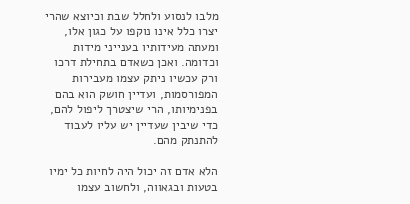מלבו לנסוע ולחלל שבת וכיוצא שהרי יצרו כלל אינו נוקפו על כגון אלו, ומעתה מעידותיו בענייני מידות וכדומה. ואכן כשאדם בתחילת דרכו ורק עכשיו ניתק עצמו מעבירות המפורסמות, ועדיין חושק הוא בהם בפנימיותו, הרי שיצטרך ליפול להם, כדי שיבין שעדיין יש עליו לעבוד להתנתק מהם.

הלא אדם זה יכול היה לחיות כל ימיו בטעות ובגאווה, ולחשוב עצמו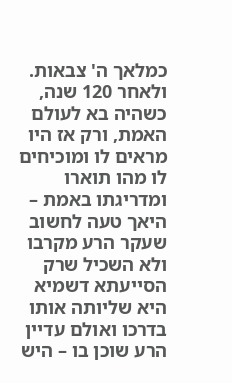כמלאך ה' צבאות. ולאחר 120 שנה, כשהיה בא לעולם האמת, ורק אז היו מראים לו ומוכיחים לו מהו תוארו ומדריגתו באמת – היאך טעה לחשוב שעקר הרע מקרבו ולא השכיל שרק הסייעתא דשמיא היא שליותה אותו בדרכו ואולם עדיין הרע שוכן בו – היש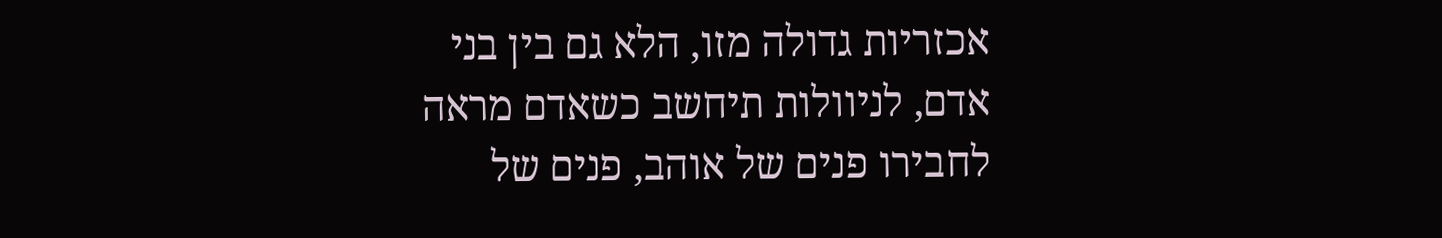אכזריות גדולה מזו, הלא גם בין בני אדם, לניוולות תיחשב כשאדם מראה לחבירו פנים של אוהב, פנים של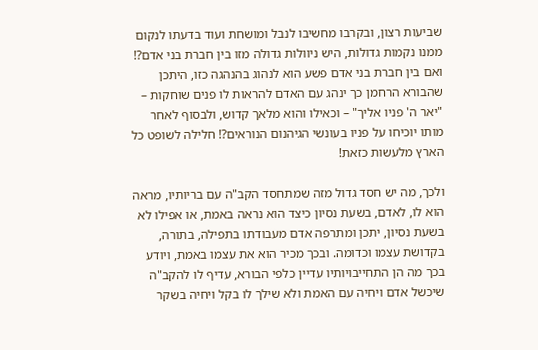שביעות רצון, ובקרבו מחשיבו לנבל ומושחת ועוד בדעתו לנקום ממנו נקמות גדולות, היש ניוולות גדולה מזו בין חברת בני אדם?! ואם בין חברת בני אדם פשע הוא לנהוג בהנהגה כזו, היתכן שהבורא הרחמן כך ינהג עם האדם להראות לו פנים שוחקות – "יאר ה' פניו אליך" – וכאילו והוא מלאך קדוש, ולבסוף לאחר מותו יוכיחו על פניו בעונשי הגיהנום הנוראים?! חלילה לשופט כל הארץ מלעשות כזאת!

ולכך, מה יש חסד גדול מזה שמתחסד הקב"ה עם בריותיו, מראה הוא לו, לאדם, בשעת נסיון כיצד הוא נראה באמת, או אפילו לא בשעת נסיון, יתכן ומתרפה אדם מעבודתו בתפילה, בתורה, בקדושת עצמו וכדומה. ובכך מכיר הוא את עצמו באמת, ויודע בכך מה הן התחייבויותיו עדיין כלפי הבורא, עדיף לו להקב"ה שיכשל אדם ויחיה עם האמת ולא שילך לו בקל ויחיה בשקר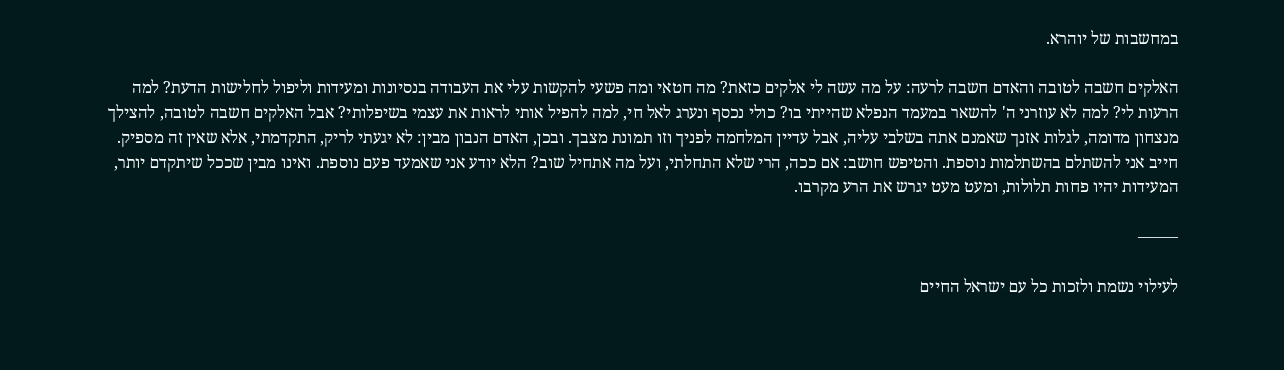במחשבות של יוהרא.

האלקים חשבה לטובה והאדם חשבה לרעה: על מה עשה לי אלקים כזאת? מה חטאי ומה פשעי להקשות עלי את העבודה בנסיונות ומעידות וליפול לחלישות הדעת? למה הרעות לי? למה לא עוזרני ה' להשאר במעמד הנפלא שהייתי בו? כולי נכסף ונערג לאל חי, למה להפיל אותי לראות את עצמי בשיפלותי? אבל האלקים חשבה לטובה, להצילך מנצחון מדומה, לגלות אזנך שאמנם אתה בשלבי עליה, אבל עדיין המלחמה לפניך וזו תמונת מצבך. ובכן, האדם הנבון מבין: לא יגעתי לריק, התקדמתי, אלא שאין זה מספיק. חייב אני להשתלם בהשתלמות נוספת. והטיפש חושב: אם ככה, הרי שלא התחלתי, ועל מה אתחיל שוב? הלא יודע אני שאמעד פעם נוספת. ואינו מבין שככל שיתקדם יותר, המעידות יהיו פחות תלולות, ומעט מעט יגרש את הרע מקרבו.

——–

לעילוי נשמת ולזכות כל עם ישראל החיים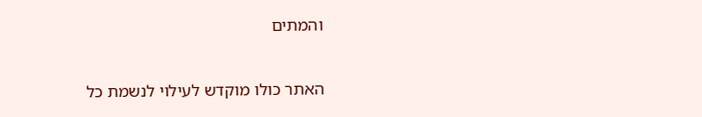והמתים

האתר כולו מוקדש לעילוי לנשמת כל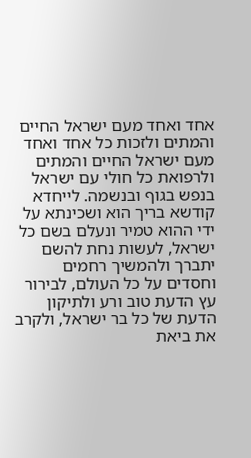אחד ואחד מעם ישראל החיים והמתים ולזכות כל אחד ואחד מעם ישראל החיים והמתים ולרפואת כל חולי עם ישראל בנפש בגוף ובנשמה. לייחדא קודשא בריך הוא ושכינתא על ידי ההוא טמיר ונעלם בשם כל ישראל, לעשות נחת להשם יתברך ולהמשיך רחמים וחסדים על כל העולם, לבירור עץ הדעת טוב ורע ולתיקון הדעת של כל בר ישראל, ולקרב את ביאת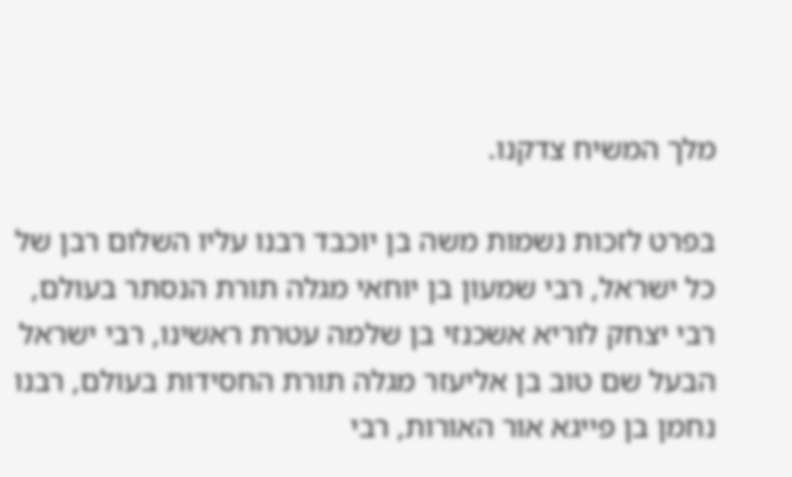מלך המשיח צדקנו.

בפרט לזכות נשמות משה בן יוכבד רבנו עליו השלום רבן של כל ישראל, רבי שמעון בן יוחאי מגלה תורת הנסתר בעולם, רבי יצחק לוריא אשכנזי בן שלמה עטרת ראשינו, רבי ישראל הבעל שם טוב בן אליעזר מגלה תורת החסידות בעולם, רבנו נחמן בן פייגא אור האורות, רבי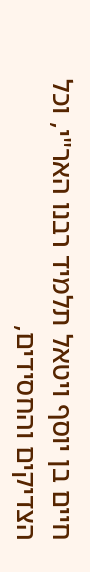חיים בן יוסף ויטאל תלמיד רבנו האר"י, וכל הצדיקים והחסידים,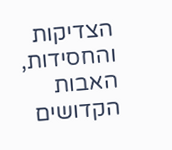הצדיקות והחסידות, האבות הקדושים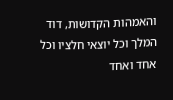והאמהות הקדושות, דוד המלך וכל יוצאי חלציו וכל אחד ואחד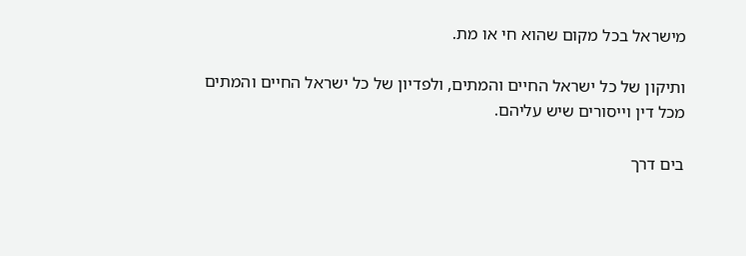מישראל בכל מקום שהוא חי או מת.

ותיקון של כל ישראל החיים והמתים, ולפדיון של כל ישראל החיים והמתים מכל דין וייסורים שיש עליהם.

בים דרך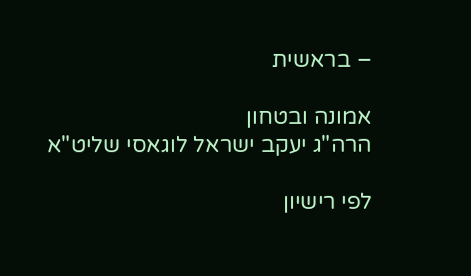– בראשית

אמונה ובטחון
הרה"ג יעקב ישראל לוגאסי שליט"א

לפי רישיון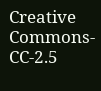Creative Commons-CC-2.5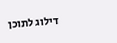דילוג לתוכן